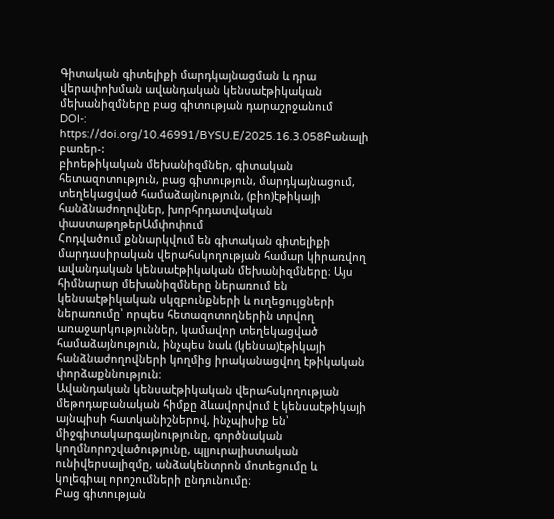Գիտական գիտելիքի մարդկայնացման և դրա վերափոխման ավանդական կենսաէթիկական մեխանիզմները բաց գիտության դարաշրջանում
DOI-:
https://doi.org/10.46991/BYSU.E/2025.16.3.058Բանալի բառեր-:
բիոեթիկական մեխանիզմներ, գիտական հետազոտություն, բաց գիտություն, մարդկայնացում, տեղեկացված համաձայնություն, (բիո)էթիկայի հանձնաժողովներ, խորհրդատվական փաստաթղթերԱմփոփում
Հոդվածում քննարկվում են գիտական գիտելիքի մարդասիրական վերահսկողության համար կիրառվող ավանդական կենսաէթիկական մեխանիզմները։ Այս հիմնարար մեխանիզմները ներառում են կենսաէթիկական սկզբունքների և ուղեցույցների ներառումը՝ որպես հետազոտողներին տրվող առաջարկություններ, կամավոր տեղեկացված համաձայնություն, ինչպես նաև (կենսա)էթիկայի հանձնաժողովների կողմից իրականացվող էթիկական փորձաքննություն։
Ավանդական կենսաէթիկական վերահսկողության մեթոդաբանական հիմքը ձևավորվում է կենսաէթիկայի այնպիսի հատկանիշներով, ինչպիսիք են՝ միջգիտակարգայնությունը, գործնական կողմնորոշվածությունը, պլյուրալիստական ունիվերսալիզմը, անձակենտրոն մոտեցումը և կոլեգիալ որոշումների ընդունումը։
Բաց գիտության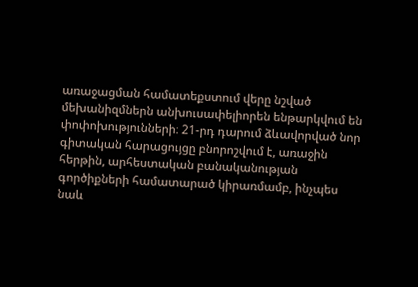առաջացման համատեքստում վերը նշված մեխանիզմներն անխուսափելիորեն ենթարկվում են փոփոխությունների։ 21-րդ դարում ձևավորված նոր գիտական հարացույցը բնորոշվում է, առաջին հերթին, արհեստական բանականության գործիքների համատարած կիրառմամբ, ինչպես նաև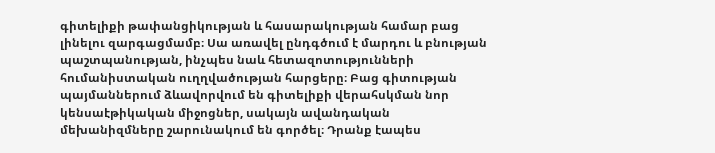գիտելիքի թափանցիկության և հասարակության համար բաց լինելու զարգացմամբ։ Սա առավել ընդգծում է մարդու և բնության պաշտպանության, ինչպես նաև հետազոտությունների հումանիստական ուղղվածության հարցերը։ Բաց գիտության պայմաններում ձևավորվում են գիտելիքի վերահսկման նոր կենսաէթիկական միջոցներ, սակայն ավանդական մեխանիզմները շարունակում են գործել։ Դրանք էապես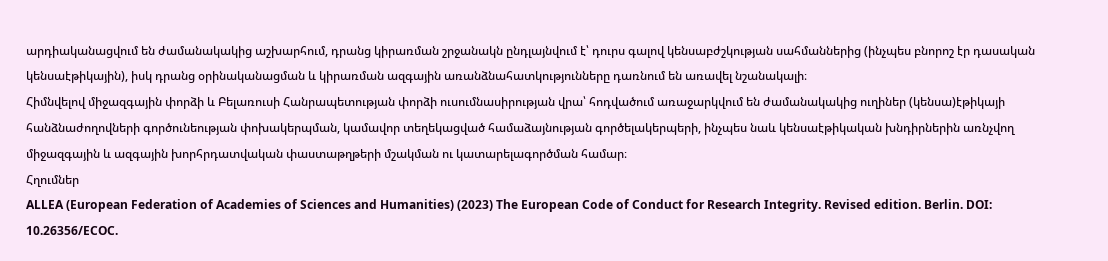արդիականացվում են ժամանակակից աշխարհում, դրանց կիրառման շրջանակն ընդլայնվում է՝ դուրս գալով կենսաբժշկության սահմաններից (ինչպես բնորոշ էր դասական կենսաէթիկային), իսկ դրանց օրինականացման և կիրառման ազգային առանձնահատկությունները դառնում են առավել նշանակալի։
Հիմնվելով միջազգային փորձի և Բելառուսի Հանրապետության փորձի ուսումնասիրության վրա՝ հոդվածում առաջարկվում են ժամանակակից ուղիներ (կենսա)էթիկայի հանձնաժողովների գործունեության փոխակերպման, կամավոր տեղեկացված համաձայնության գործելակերպերի, ինչպես նաև կենսաէթիկական խնդիրներին առնչվող միջազգային և ազգային խորհրդատվական փաստաթղթերի մշակման ու կատարելագործման համար։
Հղումներ
ALLEA (European Federation of Academies of Sciences and Humanities) (2023) The European Code of Conduct for Research Integrity. Revised edition. Berlin. DOI: 10.26356/ECOC.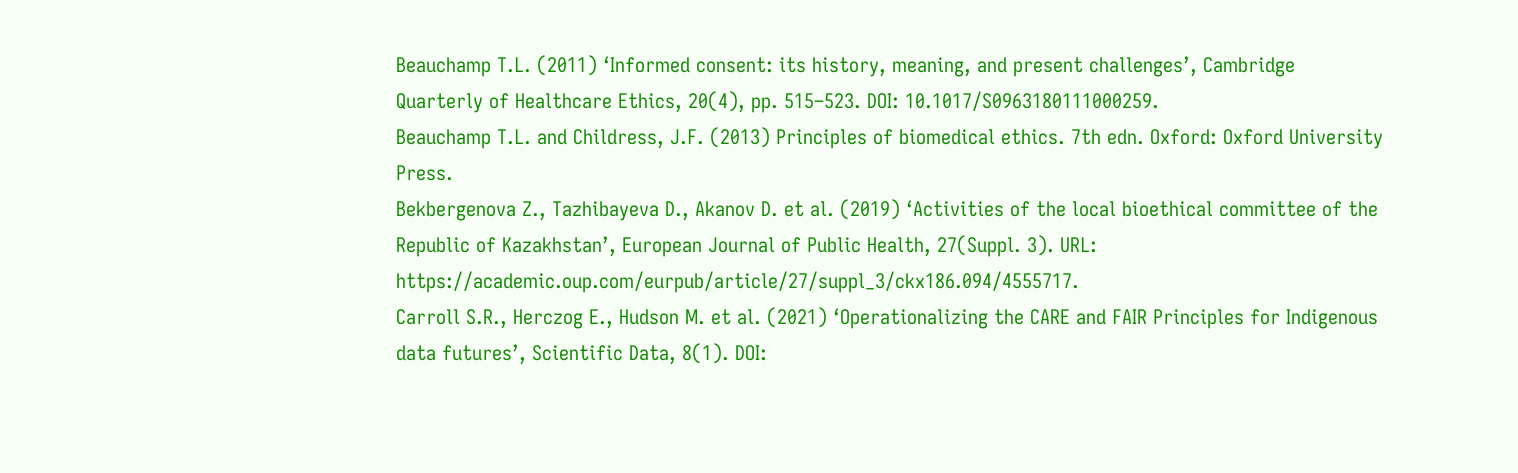Beauchamp T.L. (2011) ‘Informed consent: its history, meaning, and present challenges’, Cambridge Quarterly of Healthcare Ethics, 20(4), pp. 515–523. DOI: 10.1017/S0963180111000259.
Beauchamp T.L. and Childress, J.F. (2013) Principles of biomedical ethics. 7th edn. Oxford: Oxford University Press.
Bekbergenova Z., Tazhibayeva D., Akanov D. et al. (2019) ‘Activities of the local bioethical committee of the Republic of Kazakhstan’, European Journal of Public Health, 27(Suppl. 3). URL: https://academic.oup.com/eurpub/article/27/suppl_3/ckx186.094/4555717.
Carroll S.R., Herczog E., Hudson M. et al. (2021) ‘Operationalizing the CARE and FAIR Principles for Indigenous data futures’, Scientific Data, 8(1). DOI: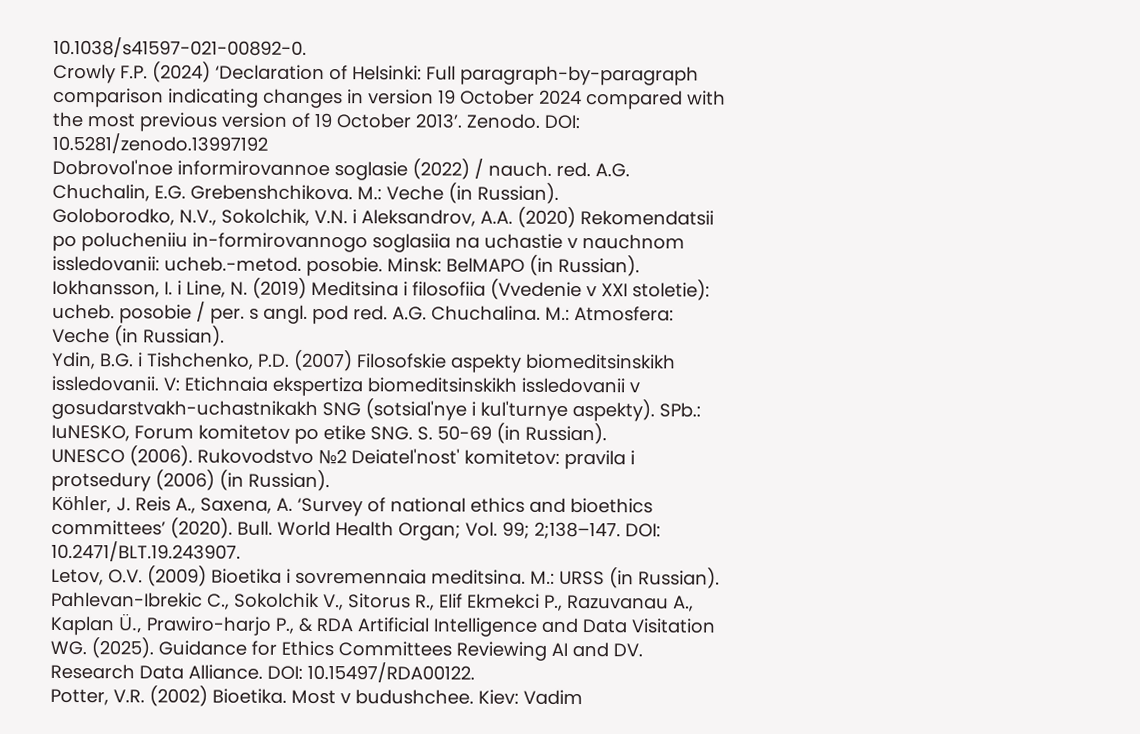10.1038/s41597-021-00892-0.
Crowly F.P. (2024) ‘Declaration of Helsinki: Full paragraph-by-paragraph comparison indicating changes in version 19 October 2024 compared with the most previous version of 19 October 2013’. Zenodo. DOI: 10.5281/zenodo.13997192
Dobrovol'noe informirovannoe soglasie (2022) / nauch. red. A.G. Chuchalin, E.G. Grebenshchikova. M.: Veche (in Russian).
Goloborodko, N.V., Sokolchik, V.N. i Aleksandrov, A.A. (2020) Rekomendatsii po polucheniiu in-formirovannogo soglasiia na uchastie v nauchnom issledovanii: ucheb.-metod. posobie. Minsk: BelMAPO (in Russian).
Iokhansson, I. i Line, N. (2019) Meditsina i filosofiia (Vvedenie v XXI stoletie): ucheb. posobie / per. s angl. pod red. A.G. Chuchalina. M.: Atmosfera: Veche (in Russian).
Ydin, B.G. i Tishchenko, P.D. (2007) Filosofskie aspekty biomeditsinskikh issledovanii. V: Etichnaia ekspertiza biomeditsinskikh issledovanii v gosudarstvakh-uchastnikakh SNG (sotsial'nye i kul'turnye aspekty). SPb.: IuNESKO, Forum komitetov po etike SNG. S. 50-69 (in Russian).
UNESCO (2006). Rukovodstvo №2 Deiatel'nost' komitetov: pravila i protsedury (2006) (in Russian).
Köhler, J. Reis A., Saxena, A. ‘Survey of national ethics and bioethics committees’ (2020). Bull. World Health Organ; Vol. 99; 2;138–147. DOI: 10.2471/BLT.19.243907.
Letov, O.V. (2009) Bioetika i sovremennaia meditsina. M.: URSS (in Russian).
Pahlevan-Ibrekic C., Sokolchik V., Sitorus R., Elif Ekmekci P., Razuvanau A., Kaplan Ü., Prawiro-harjo P., & RDA Artificial Intelligence and Data Visitation WG. (2025). Guidance for Ethics Committees Reviewing AI and DV. Research Data Alliance. DOI: 10.15497/RDA00122.
Potter, V.R. (2002) Bioetika. Most v budushchee. Kiev: Vadim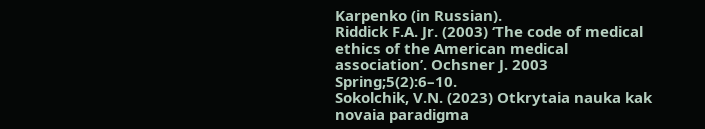Karpenko (in Russian).
Riddick F.A. Jr. (2003) ‘The code of medical ethics of the American medical association’. Ochsner J. 2003 Spring;5(2):6–10.
Sokolchik, V.N. (2023) Otkrytaia nauka kak novaia paradigma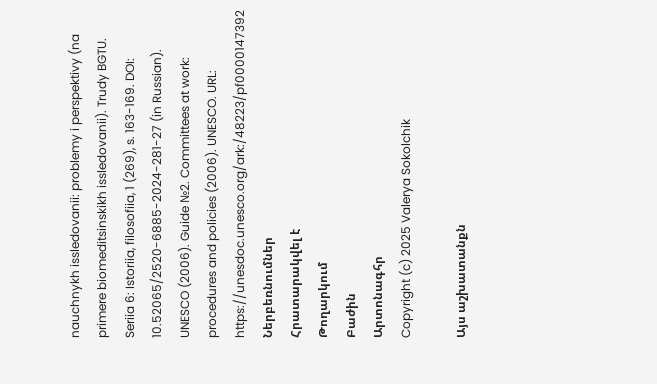nauchnykh issledovanii: problemy i perspektivy (na primere biomeditsinskikh issledovanii). Trudy BGTU. Seriia 6: Istoriia, filosofiia, 1 (269), s. 163-169. DOI: 10.52065/2520-6885-2024-281-27 (in Russian).
UNESCO (2006). Guide №2. Committees at work: procedures and policies (2006). UNESCO. URL: https://unesdoc.unesco.org/ark:/48223/pf0000147392
Ներբեռնումներ
Հրատարակվել է
Թողարկում
Բաժին
Արտոնագհր
Copyright (c) 2025 Valerya Sokolchik

Այս աշխատանքն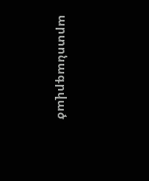արտոնագրված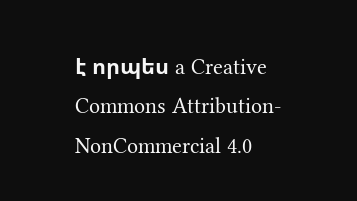է որպես a Creative Commons Attribution-NonCommercial 4.0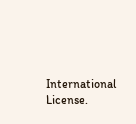International License.